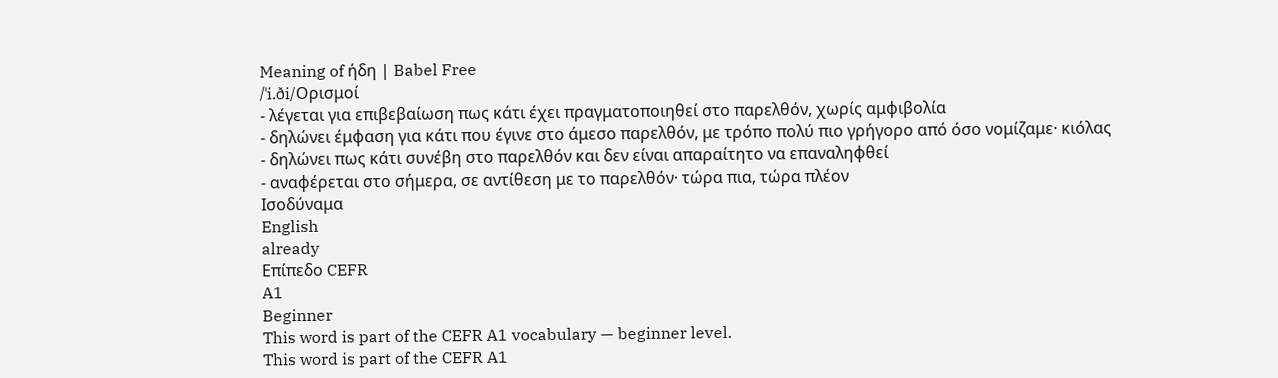Meaning of ήδη | Babel Free
/ˈi.ði/Ορισμοί
- λέγεται για επιβεβαίωση πως κάτι έχει πραγματοποιηθεί στο παρελθόν, χωρίς αμφιβολία
- δηλώνει έμφαση για κάτι που έγινε στο άμεσο παρελθόν, με τρόπο πολύ πιο γρήγορο από όσο νομίζαμε· κιόλας
- δηλώνει πως κάτι συνέβη στο παρελθόν και δεν είναι απαραίτητο να επαναληφθεί
- αναφέρεται στο σήμερα, σε αντίθεση με το παρελθόν· τώρα πια, τώρα πλέον
Ισοδύναμα
English
already
Επίπεδο CEFR
A1
Beginner
This word is part of the CEFR A1 vocabulary — beginner level.
This word is part of the CEFR A1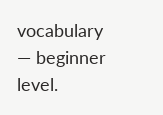vocabulary — beginner level.